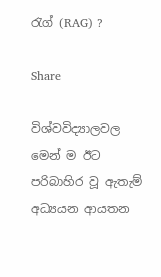රැග් (RAG) ?

Share

විශ්වවිද්‍යාලවල මෙන් ම ඊට පරිබාහිර වූ ඇතැම් අධ්‍යයන ආයතන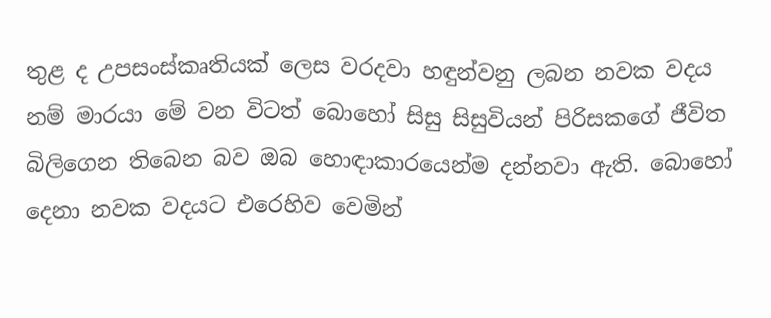තුළ ද උපසංස්කෘතියක් ලෙස වරදවා හඳුන්වනු ලබන නවක වදය නම් මාරයා මේ වන විටත් බොහෝ සිසු සිසුවියන් පිරිසකගේ ජීවිත බිලිගෙන තිබෙන බව ඔබ හොඳාකාරයෙන්ම දන්නවා ඇති. බොහෝ දෙනා නවක වදයට එරෙහිව වෙමින්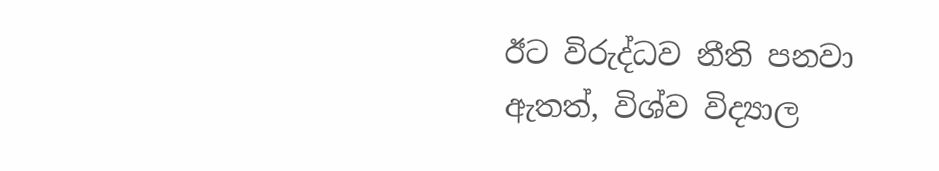ඊට විරුද්ධව නීති පනවා ඇතත්, විශ්ව විද්‍යාල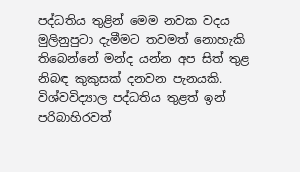පද්ධතිය තුළින් මෙම නවක වදය මුලිනුපුටා දැමීමට තවමත් නොහැකි තිබෙන්නේ මන්ද යන්න අප සිත් තුළ නිබඳ කුකුසක් දනවන පැනයකි. විශ්වවිද්‍යාල පද්ධතිය තුළත් ඉන් පරිබාහිරවත්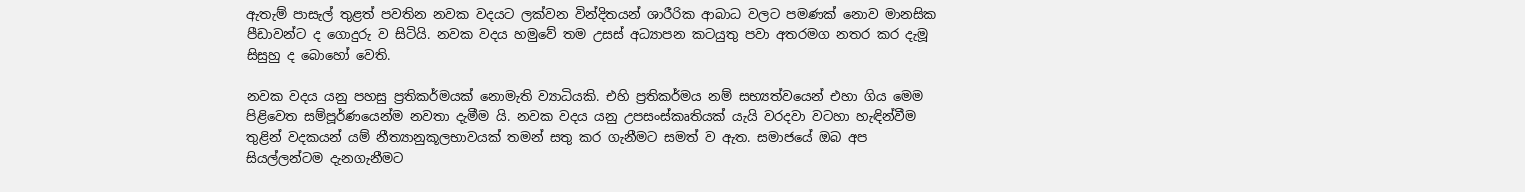ඇතැම් පාසැල් තුළත් පවතින නවක වදයට ලක්වන වින්දිතයන් ශාරීරික ආබාධ වලට පමණක් නොව මානසික පීඩාවන්ට ද ගොදුරු ව සිටියි. නවක වදය හමුවේ තම උසස් අධ්‍යාපන කටයුතු පවා අතරමග නතර කර දැමූ සිසුහු ද බොහෝ වෙති.

නවක වදය යනු පහසු ප්‍රතිකර්මයක් නොමැති ව්‍යාධියකි. එහි ප්‍රතිකර්මය නම් සභ්‍යත්වයෙන් එහා ගිය මෙම පිළිවෙත සම්පූර්ණයෙන්ම නවතා දැමීම යි. නවක වදය යනු උපසංස්කෘතියක් යැයි වරදවා වටහා හැඳින්වීම තුළින් වදකයන් යම් නීත්‍යානුකූලභාවයක් තමන් සතු කර ගැනීමට සමත් ව ඇත. සමාජයේ ඔබ අප සියල්ලන්ටම දැනගැනීමට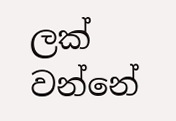ලක් වන්නේ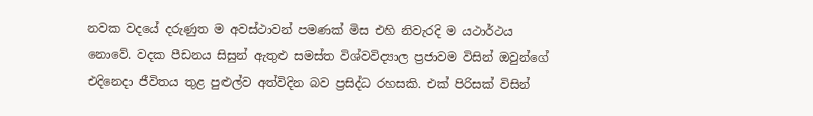නවක වදයේ දරුණුත ම අවස්ථාවන් පමණක් මිස එහි නිවැරදි ම යථාර්ථය නොවේ. වදක පීඩනය සිසුන් ඇතුළු සමස්ත විශ්වවිද්‍යාල ප්‍රජාවම විසින් ඔවුන්ගේ එදිනෙදා ජීවිතය තුළ පුළුල්ව අත්විදින බව ප්‍රසිද්ධ රහසකි. එක් පිරිසක් විසින්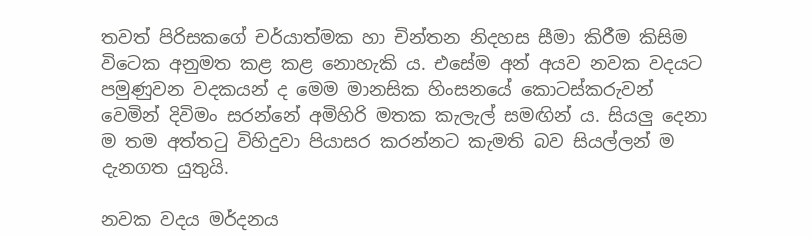තවත් පිරිසකගේ චර්යාත්මක හා චින්තන නිදහස සීමා කිරීම කිසිම විටෙක අනුමත කළ කළ නොහැකි ය. එසේම අන් අයව නවක වදයට පමුණුවන වදකයන් ද මෙම මානසික හිංසනයේ කොටස්කරුවන් වෙමින් දිවිමං සරන්නේ අමිහිරි මතක කැලැල් සමඟින් ය. සියලු දෙනා ම තම අත්තටු විහිදුවා පියාසර කරන්නට කැමති බව සියල්ලන් ම දැනගත යුතුයි.

නවක වදය මර්දනය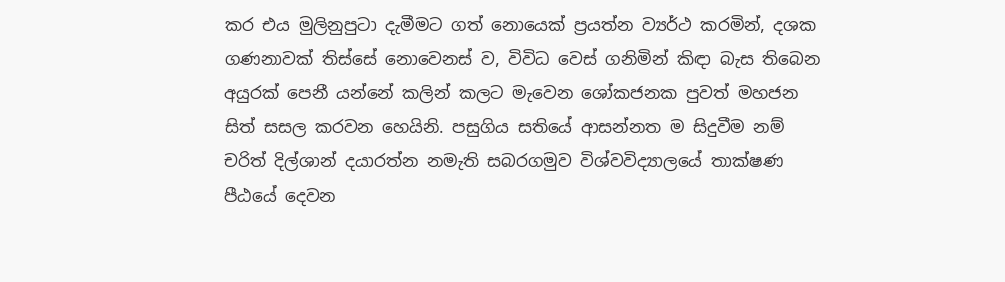කර එය මුලිනුපුටා දැමීමට ගත් නොයෙක් ප්‍රයත්න ව්‍යර්ථ කරමින්, දශක ගණනාවක් තිස්සේ නොවෙනස් ව, විවිධ වෙස් ගනිමින් කිඳා බැස තිබෙන අයුරක් පෙනී යන්නේ කලින් කලට මැවෙන ශෝකජනක පුවත් මහජන සිත් සසල කරවන හෙයිනි. පසුගිය සතියේ ආසන්නත ම සිදුවීම නම් චරිත් දිල්ශාන් දයාරත්න නමැති සබරගමුව විශ්වවිද්‍යාලයේ තාක්ෂණ පීඨයේ දෙවන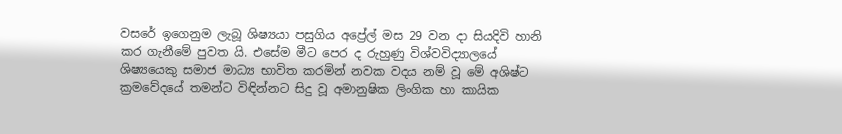වසරේ ඉගෙනුම ලැබූ ශිෂ්‍යයා පසුගිය අප්‍රේල් මස 29 වන දා සියදිවි හානි කර ගැනීමේ පුවත යි. එසේම මීට පෙර ද රුහුණු විශ්වවිද්‍යාලයේ ශිෂ්‍යයෙකු සමාජ මාධ්‍ය භාවිත කරමින් නවක වදය නම් වූ මේ අශිෂ්ට ක්‍රමවේදයේ තමන්ට විඳින්නට සිදු වූ අමානුෂික ලිංගික හා කායික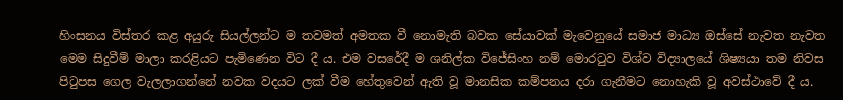හිංසනය විස්තර කළ අයුරු සියල්ලන්ට ම තවමත් අමතක වී නොමැති බවක සේයාවක් මැවෙනුයේ සමාජ මාධ්‍ය ඔස්සේ නැවත නැවත මෙම සිදුවීම් මාලා කරළියට පැමිණෙන විට දී ය. එම වසරේදී ම ශනිල්ක විජේසිංහ නම් මොරටුව විශ්ව විද්‍යාලයේ ශිෂ්‍යයා තම නිවස පිටුපස ගෙල වැලලාගන්නේ නවක වදයට ලක් වීම හේතුවෙන් ඇති වූ මානසික කම්පනය දරා ගැනීමට නොහැකි වූ අවස්ථාවේ දී ය.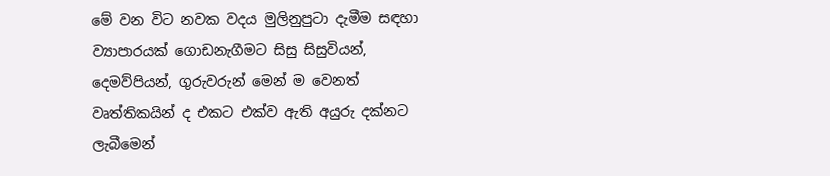මේ වන විට නවක වදය මුලිනුපුටා දැමීම සඳහා ව්‍යාපාරයක් ගොඩනැගීමට සිසු සිසුවියන්, දෙමව්පියන්, ගුරුවරුන් මෙන් ම වෙනත් වෘත්තිකයින් ද එකට එක්ව ඇති අයුරු දක්නට ලැබීමෙන්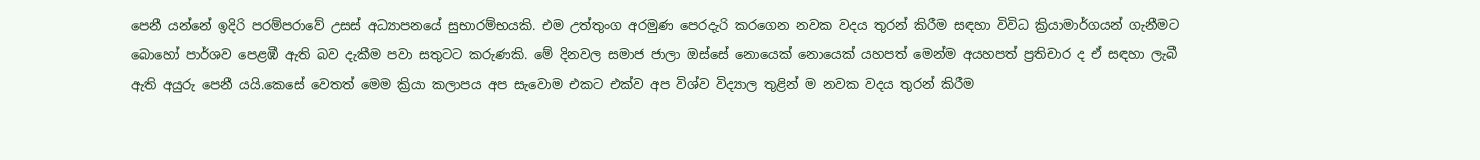පෙනී යන්නේ ඉදිරි පරම්පරාවේ උසස් අධ්‍යාපනයේ සුභාරම්භයකි. එම උත්තුංග අරමුණ පෙරදැරි කරගෙන නවක වදය තුරන් කිරීම සඳහා විවිධ ක්‍රියාමාර්ගයන් ගැනීමට බොහෝ පාර්ශව පෙළඹී ඇති බව දැකීම පවා සතුටට කරුණකි. මේ දිනවල සමාජ ජාලා ඔස්සේ නොයෙක් නොයෙක් යහපත් මෙන්ම අයහපත් ප්‍රතිචාර ද ඒ සඳහා ලැබී ඇති අයුරු පෙනී යයි.කෙසේ වෙතත් මෙම ක්‍රියා කලාපය අප සැවොම එකට එක්ව අප විශ්ව විද්‍යාල තුළින් ම නවක වදය තුරන් කිරීම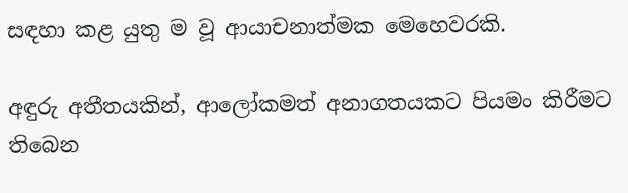සඳහා කළ යුතු ම වූ ආයාචනාත්මක මෙහෙවරකි.

අඳුරු අතීතයකින්, ආලෝකමත් අනාගතයකට පියමං කිරීමට තිබෙන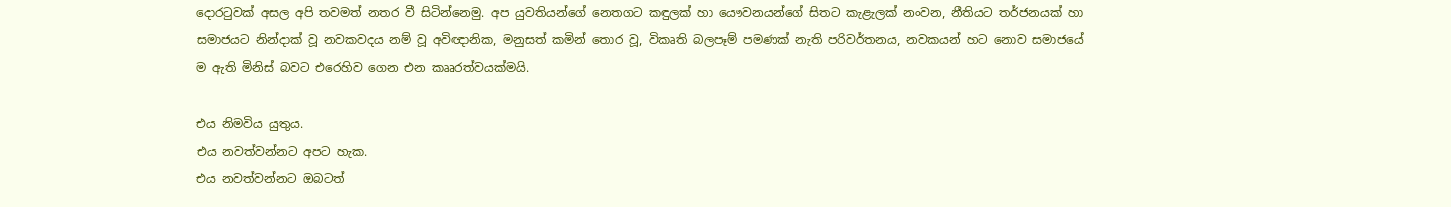දොරටුවක් අසල අපි තවමත් නතර වී සිටින්නෙමු. අප යුවතියන්ගේ නෙතගට කඳුලක් හා යෞවනයන්ගේ සිතට කැළැලක් නංවන, නීතියට තර්ජනයක් හා සමාජයට නින්දාක් වූ නවකවදය නම් වූ අවිඥානික, මනුසත් කමින් තොර වූ, විකෘති බලපෑම් පමණක් නැති පරිවර්තනය, නවකයන් හට නොව සමාජයේ ම ඇති මිනිස් බවට එරෙහිව ගෙන එන කෲරත්වයක්මයි.

එය නිමවිය යුතුය.
එය නවත්වන්නට අපට හැක.
එය නවත්වන්නට ඔබටත්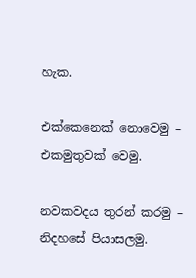හැක.

එක්කෙනෙක් නොවෙමු – එකමුතුවක් වෙමු.

නවකවදය තුරන් කරමු – නිදහසේ පියාසලමු.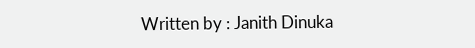Written by : Janith Dinuka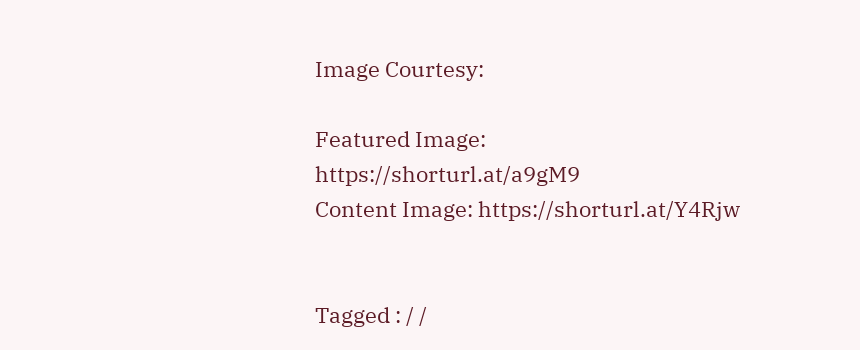Image Courtesy:

Featured Image: https://shorturl.at/a9gM9
Content Image: https://shorturl.at/Y4Rjw


Tagged : / /